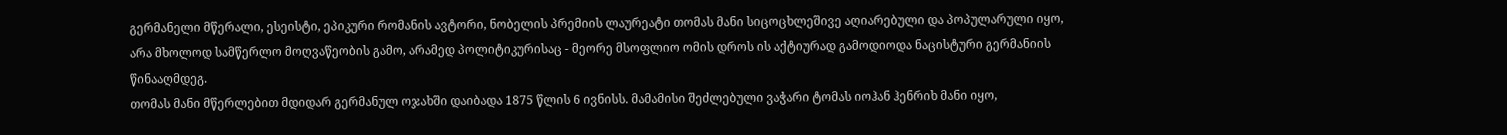გერმანელი მწერალი, ესეისტი, ეპიკური რომანის ავტორი, ნობელის პრემიის ლაურეატი თომას მანი სიცოცხლეშივე აღიარებული და პოპულარული იყო, არა მხოლოდ სამწერლო მოღვაწეობის გამო, არამედ პოლიტიკურისაც - მეორე მსოფლიო ომის დროს ის აქტიურად გამოდიოდა ნაცისტური გერმანიის წინააღმდეგ.
თომას მანი მწერლებით მდიდარ გერმანულ ოჯახში დაიბადა 1875 წლის 6 ივნისს. მამამისი შეძლებული ვაჭარი ტომას იოჰან ჰენრიხ მანი იყო,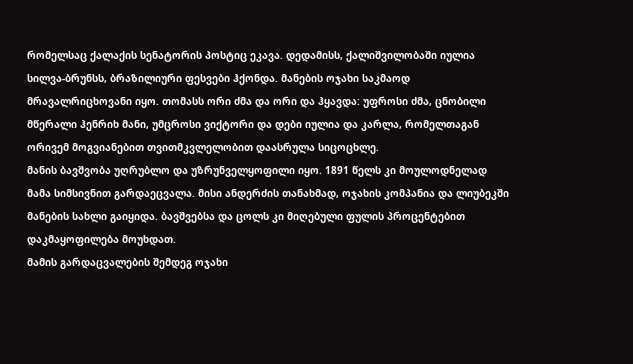რომელსაც ქალაქის სენატორის პოსტიც ეკავა. დედამისს, ქალიშვილობაში იულია სილვა-ბრუნსს, ბრაზილიური ფესვები ჰქონდა. მანების ოჯახი საკმაოდ მრავალრიცხოვანი იყო. თომასს ორი ძმა და ორი და ჰყავდა: უფროსი ძმა, ცნობილი მწერალი ჰენრიხ მანი, უმცროსი ვიქტორი და დები იულია და კარლა, რომელთაგან ორივემ მოგვიანებით თვითმკვლელობით დაასრულა სიცოცხლე.
მანის ბავშვობა უღრუბლო და უზრუნველყოფილი იყო. 1891 წელს კი მოულოდნელად მამა სიმსივნით გარდაეცვალა. მისი ანდერძის თანახმად, ოჯახის კომპანია და ლიუბეკში მანების სახლი გაიყიდა. ბავშვებსა და ცოლს კი მიღებული ფულის პროცენტებით დაკმაყოფილება მოუხდათ.
მამის გარდაცვალების შემდეგ ოჯახი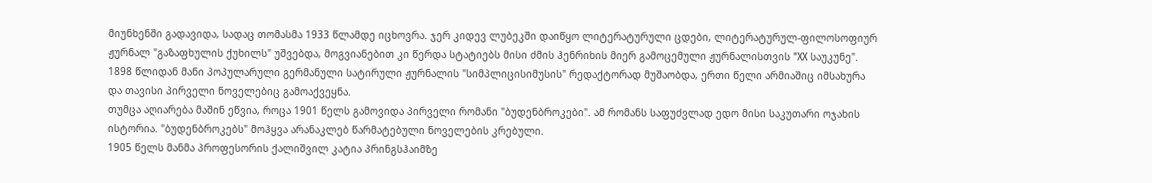მიუნხენში გადავიდა, სადაც თომასმა 1933 წლამდე იცხოვრა. ჯერ კიდევ ლუბეკში დაიწყო ლიტერატურული ცდები, ლიტერატურულ-ფილოსოფიურ ჟურნალ "გაზაფხულის ქუხილს" უშვებდა, მოგვიანებით კი წერდა სტატიებს მისი ძმის ჰენრიხის მიერ გამოცემული ჟურნალისთვის "XX საუკუნე".
1898 წლიდან მანი პოპულარული გერმანული სატირული ჟურნალის "სიმპლიცისიმუსის" რედაქტორად მუშაობდა, ერთი წელი არმიაშიც იმსახურა და თავისი პირველი ნოველებიც გამოაქვეყნა.
თუმცა აღიარება მაშინ ეწვია, როცა 1901 წელს გამოვიდა პირველი რომანი "ბუდენბროკები". ამ რომანს საფუძვლად ედო მისი საკუთარი ოჯახის ისტორია. "ბუდენბროკებს" მოჰყვა არანაკლებ წარმატებული ნოველების კრებული.
1905 წელს მანმა პროფესორის ქალიშვილ კატია პრინგსჰაიმზე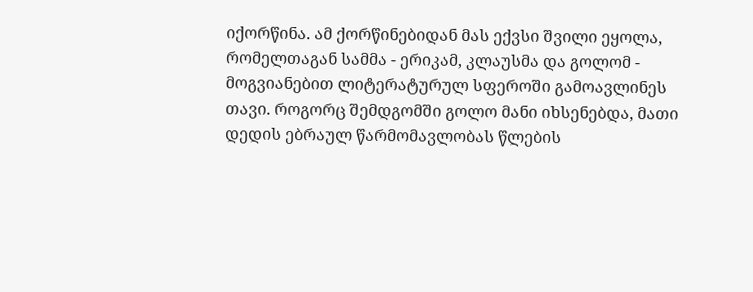იქორწინა. ამ ქორწინებიდან მას ექვსი შვილი ეყოლა, რომელთაგან სამმა - ერიკამ, კლაუსმა და გოლომ - მოგვიანებით ლიტერატურულ სფეროში გამოავლინეს თავი. როგორც შემდგომში გოლო მანი იხსენებდა, მათი დედის ებრაულ წარმომავლობას წლების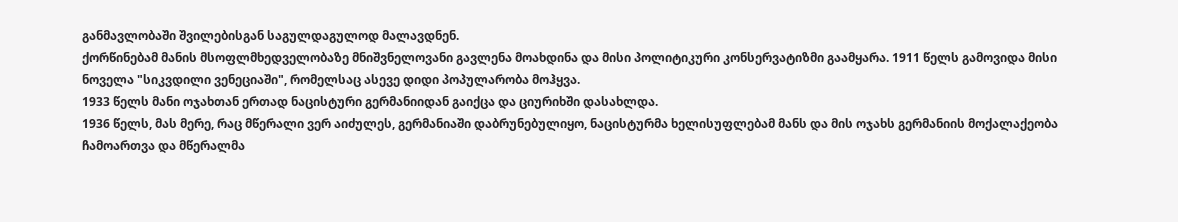განმავლობაში შვილებისგან საგულდაგულოდ მალავდნენ.
ქორწინებამ მანის მსოფლმხედველობაზე მნიშვნელოვანი გავლენა მოახდინა და მისი პოლიტიკური კონსერვატიზმი გაამყარა. 1911 წელს გამოვიდა მისი ნოველა "სიკვდილი ვენეციაში", რომელსაც ასევე დიდი პოპულარობა მოჰყვა.
1933 წელს მანი ოჯახთან ერთად ნაცისტური გერმანიიდან გაიქცა და ციურიხში დასახლდა.
1936 წელს, მას მერე, რაც მწერალი ვერ აიძულეს, გერმანიაში დაბრუნებულიყო, ნაცისტურმა ხელისუფლებამ მანს და მის ოჯახს გერმანიის მოქალაქეობა ჩამოართვა და მწერალმა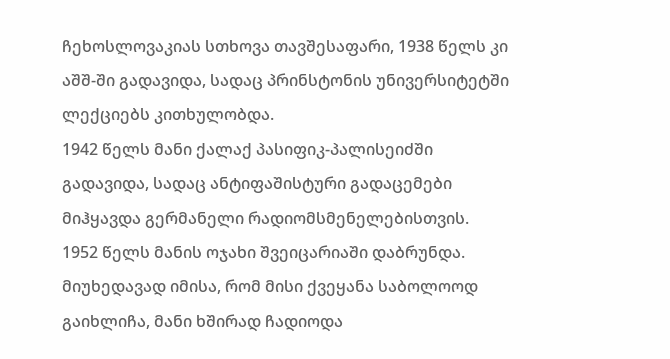ჩეხოსლოვაკიას სთხოვა თავშესაფარი, 1938 წელს კი აშშ-ში გადავიდა, სადაც პრინსტონის უნივერსიტეტში ლექციებს კითხულობდა.
1942 წელს მანი ქალაქ პასიფიკ-პალისეიძში გადავიდა, სადაც ანტიფაშისტური გადაცემები მიჰყავდა გერმანელი რადიომსმენელებისთვის.
1952 წელს მანის ოჯახი შვეიცარიაში დაბრუნდა. მიუხედავად იმისა, რომ მისი ქვეყანა საბოლოოდ გაიხლიჩა, მანი ხშირად ჩადიოდა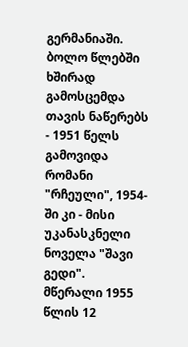გერმანიაში. ბოლო წლებში ხშირად გამოსცემდა თავის ნაწერებს - 1951 წელს გამოვიდა რომანი "რჩეული", 1954-ში კი - მისი უკანასკნელი ნოველა "შავი გედი".
მწერალი 1955 წლის 12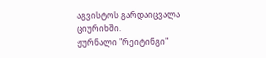აგვისტოს გარდაიცვალა ციურიხში.
ჟურნალი "რეიტინგი"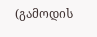(გამოდის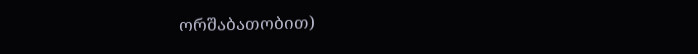ორშაბათობით)